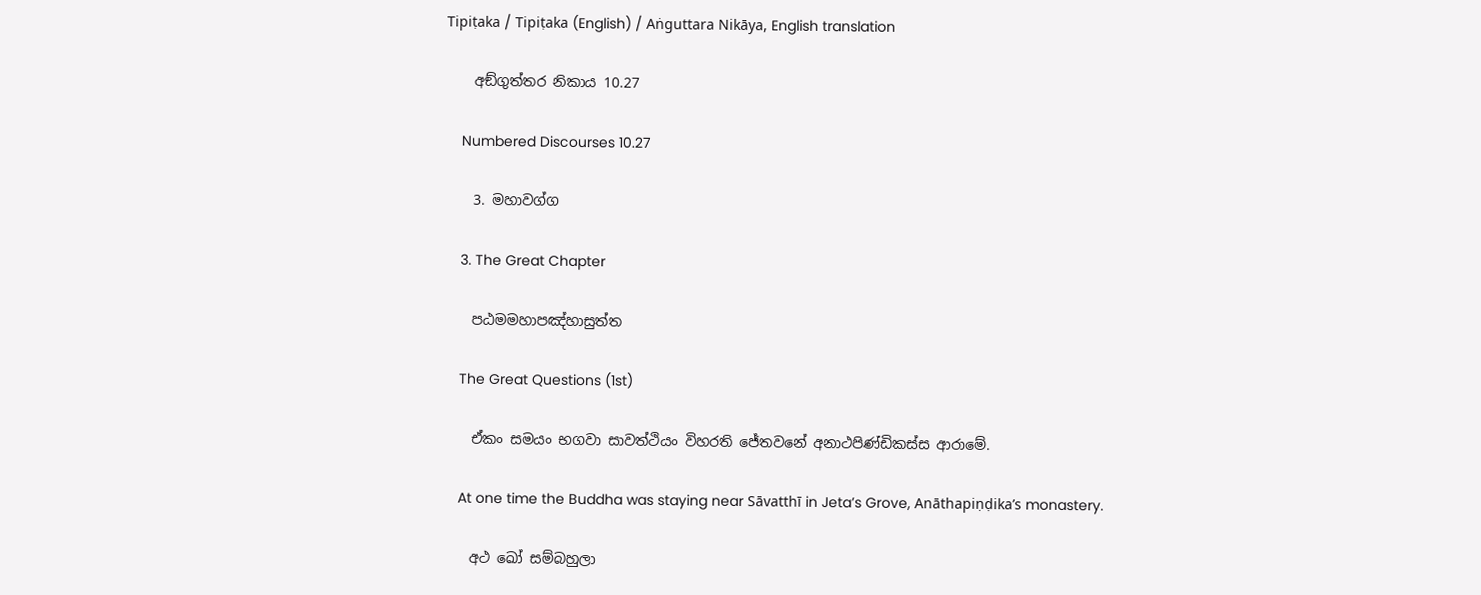Tipiṭaka / Tipiṭaka (English) / Aṅguttara Nikāya, English translation

    අඞ්ගුත්තර නිකාය 10.27

    Numbered Discourses 10.27

    3. මහාවග්ග

    3. The Great Chapter

    පඨමමහාපඤ්හාසුත්ත

    The Great Questions (1st)

    ඒකං සමයං භගවා සාවත්ථියං විහරති ජේතවනේ අනාථපිණ්ඩිකස්ස ආරාමේ.

    At one time the Buddha was staying near Sāvatthī in Jeta’s Grove, Anāthapiṇḍika’s monastery.

    අථ ඛෝ සම්බහුලා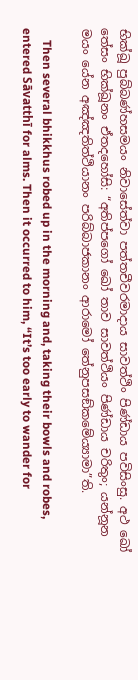භික්ඛූ පුබ්බණ්හසමයං නිවාසේත්වා පත්තචීවරමාදාය සාවත්ථිං පිණ්ඩාය පවිසිංසු. අථ ඛෝ තේසං භික්ඛූනං ඒතදහෝසි: “අතිප්පගෝ ඛෝ තාව සාවත්ථියං පිණ්ඩාය චරිතුං; යන්නූන මයං යේන අඤ්ඤතිත්ථියානං පරිබ්බාජකානං ආරාමෝ තේනුපසඞ්කමේය්‍යාමා”ති.

    Then several bhikkhus robed up in the morning and, taking their bowls and robes, entered Sāvatthī for alms. Then it occurred to him, “It’s too early to wander for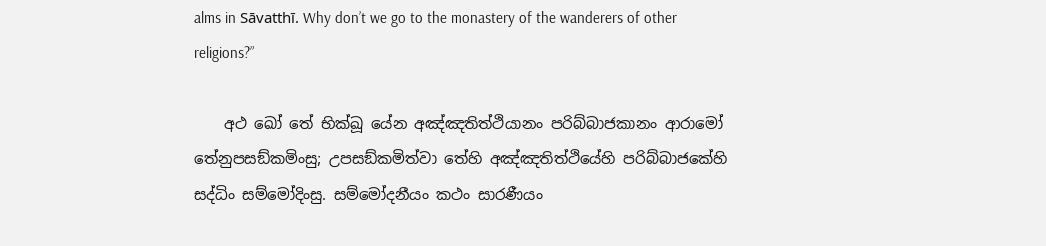alms in Sāvatthī. Why don’t we go to the monastery of the wanderers of other religions?”

    අථ ඛෝ තේ භික්ඛූ යේන අඤ්ඤතිත්ථියානං පරිබ්බාජකානං ආරාමෝ තේනුපසඞ්කමිංසු; උපසඞ්කමිත්වා තේහි අඤ්ඤතිත්ථියේහි පරිබ්බාජකේහි සද්ධිං සම්මෝදිංසු. සම්මෝදනීයං කථං සාරණීයං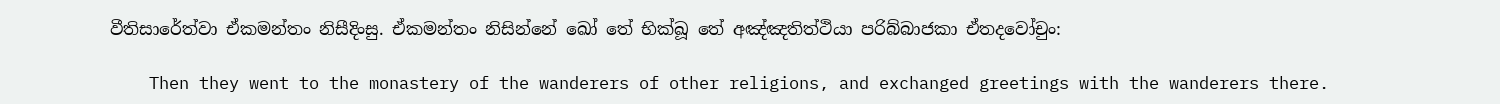වීතිසාරේත්වා ඒකමන්තං නිසීදිංසු. ඒකමන්තං නිසින්නේ ඛෝ තේ භික්ඛූ තේ අඤ්ඤතිත්ථියා පරිබ්බාජකා ඒතදවෝචුං:

    Then they went to the monastery of the wanderers of other religions, and exchanged greetings with the wanderers there.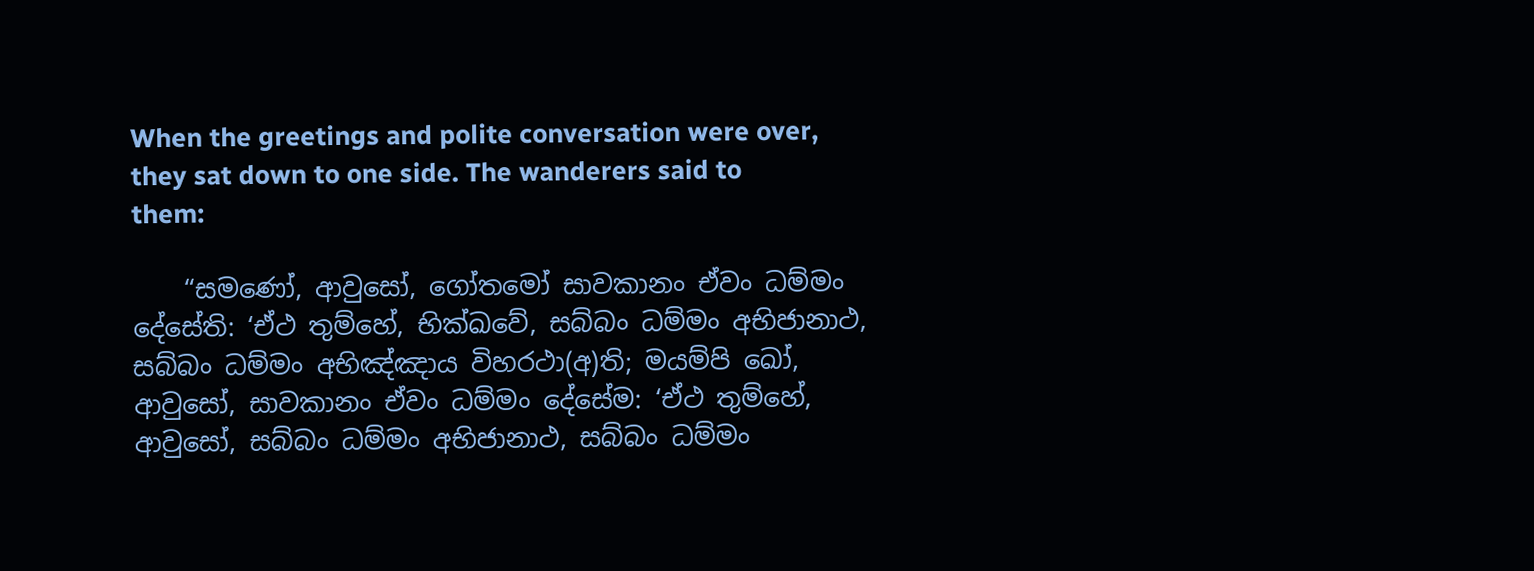When the greetings and polite conversation were over, they sat down to one side. The wanderers said to them:

    “සමණෝ, ආවුසෝ, ගෝතමෝ සාවකානං ඒවං ධම්මං දේසේති: ‘ඒථ තුම්හේ, භික්ඛවේ, සබ්බං ධම්මං අභිජානාථ, සබ්බං ධම්මං අභිඤ්ඤාය විහරථා(අ)ති; මයම්පි ඛෝ, ආවුසෝ, සාවකානං ඒවං ධම්මං දේසේම: ‘ඒථ තුම්හේ, ආවුසෝ, සබ්බං ධම්මං අභිජානාථ, සබ්බං ධම්මං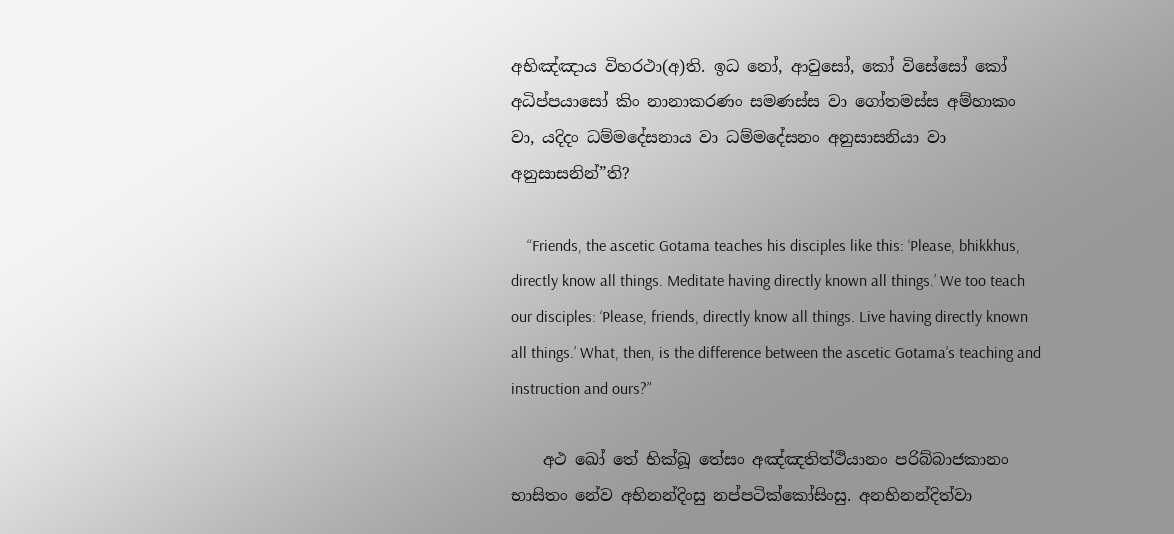අභිඤ්ඤාය විහරථා(අ)ති. ඉධ නෝ, ආවුසෝ, කෝ විසේසෝ කෝ අධිප්පයාසෝ කිං නානාකරණං සමණස්ස වා ගෝතමස්ස අම්හාකං වා, යදිදං ධම්මදේසනාය වා ධම්මදේසනං අනුසාසනියා වා අනුසාසනින්”ති?

    “Friends, the ascetic Gotama teaches his disciples like this: ‘Please, bhikkhus, directly know all things. Meditate having directly known all things.’ We too teach our disciples: ‘Please, friends, directly know all things. Live having directly known all things.’ What, then, is the difference between the ascetic Gotama’s teaching and instruction and ours?”

    අථ ඛෝ තේ භික්ඛූ තේසං අඤ්ඤතිත්ථියානං පරිබ්බාජකානං භාසිතං නේව අභිනන්දිංසු නප්පටික්කෝසිංසු. අනභිනන්දිත්වා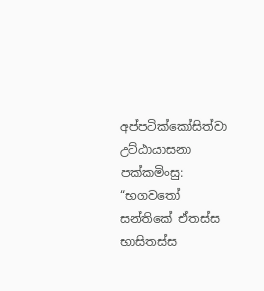අප්පටික්කෝසිත්වා උට්ඨායාසනා පක්කමිංසු: “භගවතෝ සන්තිකේ ඒතස්ස භාසිතස්ස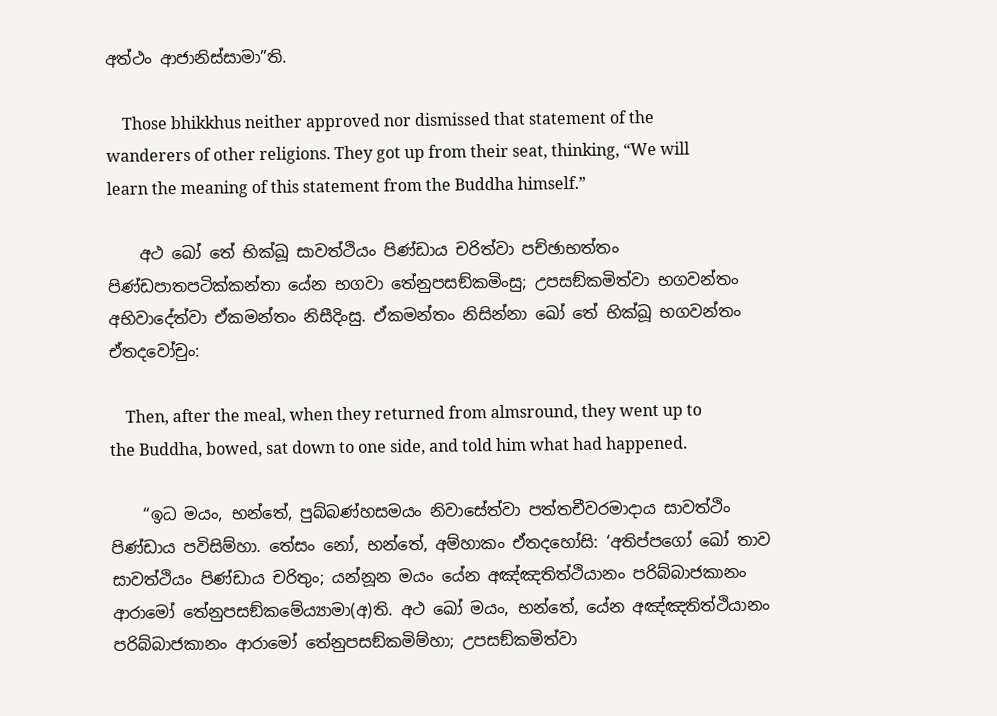අත්ථං ආජානිස්සාමා”ති.

    Those bhikkhus neither approved nor dismissed that statement of the wanderers of other religions. They got up from their seat, thinking, “We will learn the meaning of this statement from the Buddha himself.”

    අථ ඛෝ තේ භික්ඛූ සාවත්ථියං පිණ්ඩාය චරිත්වා පච්ඡාභත්තං පිණ්ඩපාතපටික්කන්තා යේන භගවා තේනුපසඞ්කමිංසු; උපසඞ්කමිත්වා භගවන්තං අභිවාදේත්වා ඒකමන්තං නිසීදිංසු. ඒකමන්තං නිසින්නා ඛෝ තේ භික්ඛූ භගවන්තං ඒතදවෝචුං:

    Then, after the meal, when they returned from almsround, they went up to the Buddha, bowed, sat down to one side, and told him what had happened.

    “ඉධ මයං, භන්තේ, පුබ්බණ්හසමයං නිවාසේත්වා පත්තචීවරමාදාය සාවත්ථිං පිණ්ඩාය පවිසිම්හා. තේසං නෝ, භන්තේ, අම්හාකං ඒතදහෝසි: ‘අතිප්පගෝ ඛෝ තාව සාවත්ථියං පිණ්ඩාය චරිතුං; යන්නූන මයං යේන අඤ්ඤතිත්ථියානං පරිබ්බාජකානං ආරාමෝ තේනුපසඞ්කමේය්‍යාමා(අ)ති. අථ ඛෝ මයං, භන්තේ, යේන අඤ්ඤතිත්ථියානං පරිබ්බාජකානං ආරාමෝ තේනුපසඞ්කමිම්හා; උපසඞ්කමිත්වා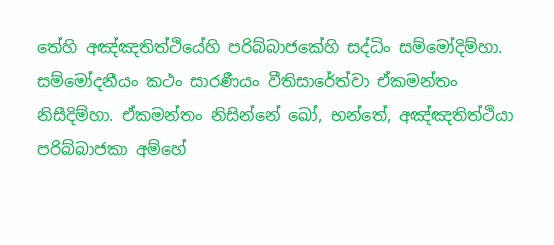තේහි අඤ්ඤතිත්ථියේහි පරිබ්බාජකේහි සද්ධිං සම්මෝදිම්හා. සම්මෝදනීයං කථං සාරණීයං වීතිසාරේත්වා ඒකමන්තං නිසීදිම්හා. ඒකමන්තං නිසින්නේ ඛෝ, භන්තේ, අඤ්ඤතිත්ථියා පරිබ්බාජකා අම්හේ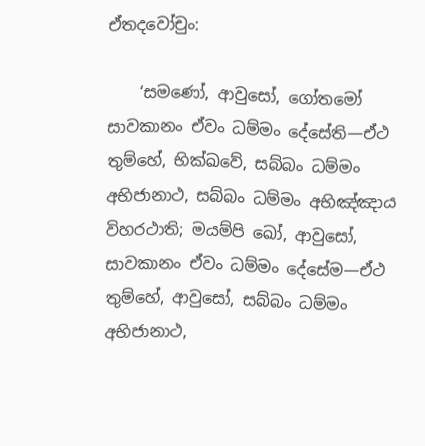ඒතදවෝචුං:

    ‘සමණෝ, ආවුසෝ, ගෝතමෝ සාවකානං ඒවං ධම්මං දේසේති—ඒථ තුම්හේ, භික්ඛවේ, සබ්බං ධම්මං අභිජානාථ, සබ්බං ධම්මං අභිඤ්ඤාය විහරථාති; මයම්පි ඛෝ, ආවුසෝ, සාවකානං ඒවං ධම්මං දේසේම—ඒථ තුම්හේ, ආවුසෝ, සබ්බං ධම්මං අභිජානාථ,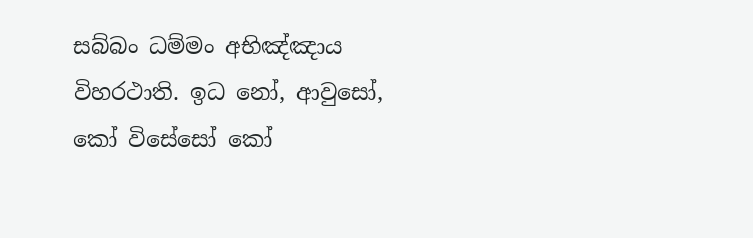සබ්බං ධම්මං අභිඤ්ඤාය විහරථාති. ඉධ නෝ, ආවුසෝ, කෝ විසේසෝ කෝ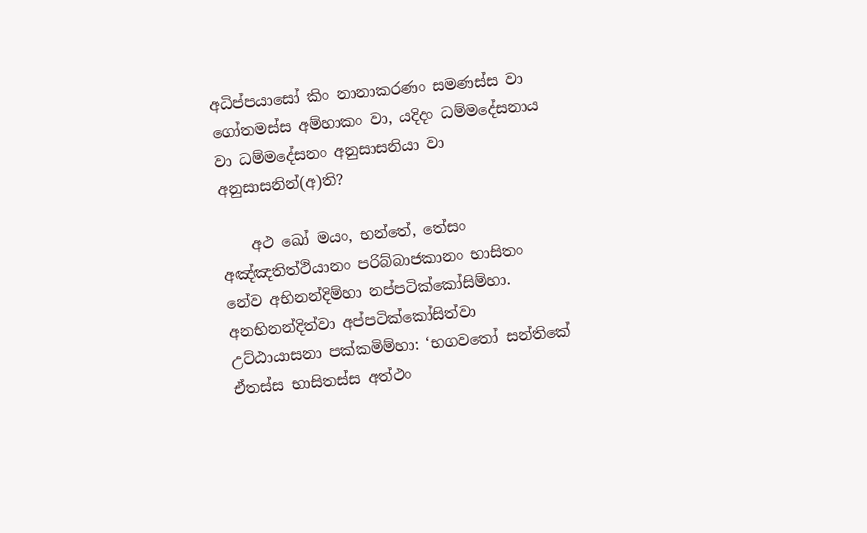අධිප්පයාසෝ කිං නානාකරණං සමණස්ස වා ගෝතමස්ස අම්හාකං වා, යදිදං ධම්මදේසනාය වා ධම්මදේසනං අනුසාසනියා වා අනුසාසනින්(අ)ති?

    අථ ඛෝ මයං, භන්තේ, තේසං අඤ්ඤතිත්ථියානං පරිබ්බාජකානං භාසිතං නේව අභිනන්දිම්හා නප්පටික්කෝසිම්හා. අනභිනන්දිත්වා අප්පටික්කෝසිත්වා උට්ඨායාසනා පක්කමිම්හා: ‘භගවතෝ සන්තිකේ ඒතස්ස භාසිතස්ස අත්ථං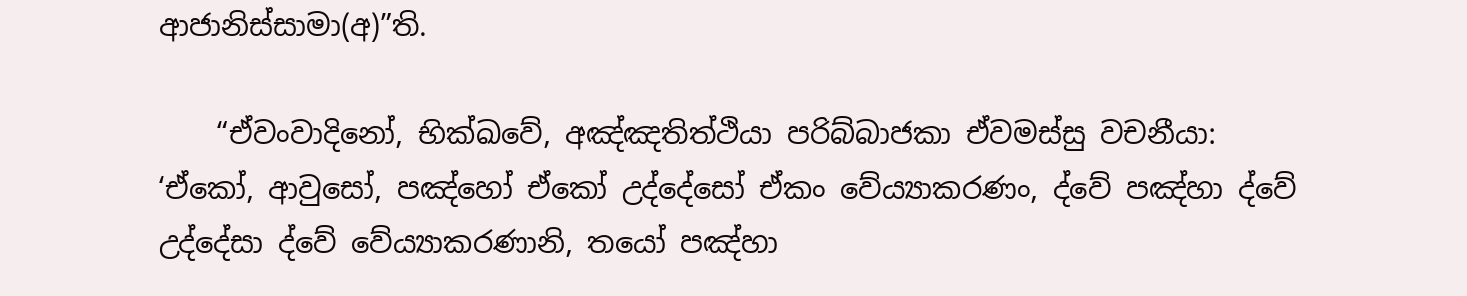ආජානිස්සාමා(අ)”ති.

    “ඒවංවාදිනෝ, භික්ඛවේ, අඤ්ඤතිත්ථියා පරිබ්බාජකා ඒවමස්සු වචනීයා: ‘ඒකෝ, ආවුසෝ, පඤ්හෝ ඒකෝ උද්දේසෝ ඒකං වේය්‍යාකරණං, ද්වේ පඤ්හා ද්වේ උද්දේසා ද්වේ වේය්‍යාකරණානි, තයෝ පඤ්හා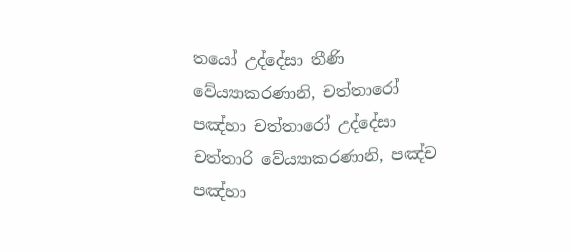තයෝ උද්දේසා තීණි වේය්‍යාකරණානි, චත්තාරෝ පඤ්හා චත්තාරෝ උද්දේසා චත්තාරි වේය්‍යාකරණානි, පඤ්ච පඤ්හා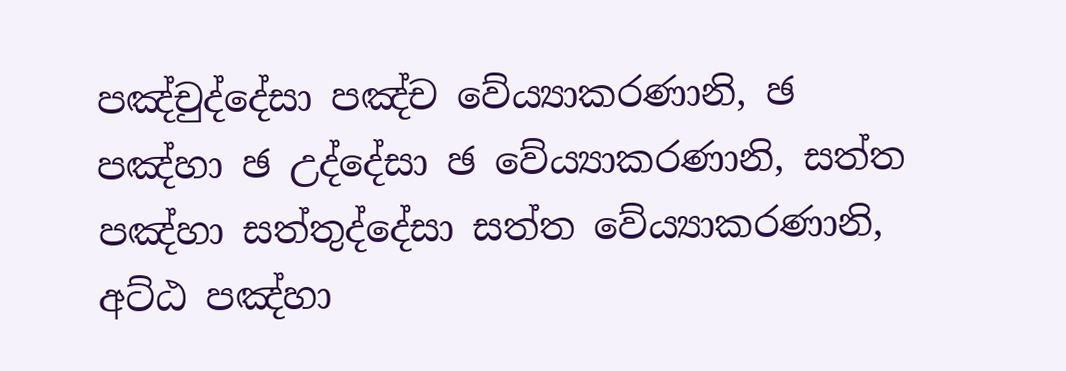පඤ්චුද්දේසා පඤ්ච වේය්‍යාකරණානි, ඡ පඤ්හා ඡ උද්දේසා ඡ වේය්‍යාකරණානි, සත්ත පඤ්හා සත්තුද්දේසා සත්ත වේය්‍යාකරණානි, අට්ඨ පඤ්හා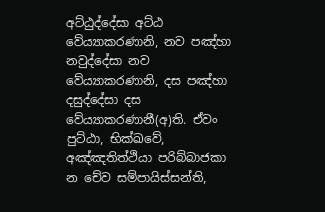අට්ඨුද්දේසා අට්ඨ වේය්‍යාකරණානි, නව පඤ්හා නවුද්දේසා නව වේය්‍යාකරණානි, දස පඤ්හා දසුද්දේසා දස වේය්‍යාකරණානී(අ)ති. ඒවං පුට්ඨා, භික්ඛවේ, අඤ්ඤතිත්ථියා පරිබ්බාජකා න චේව සම්පායිස්සන්ති,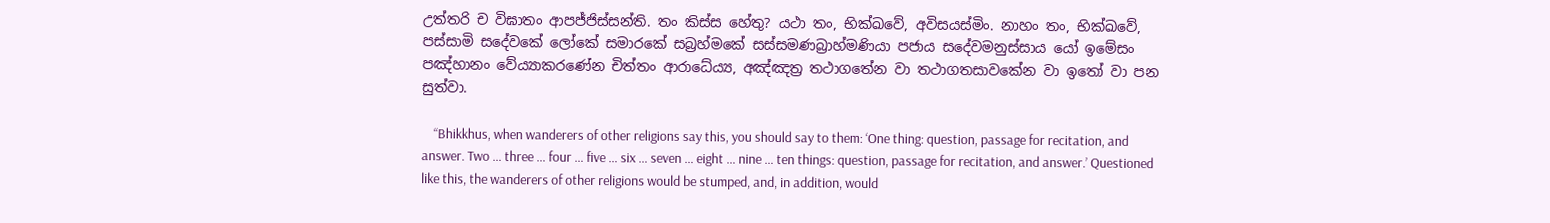උත්තරි ච විඝාතං ආපජ්ජිස්සන්ති. තං කිස්ස හේතු? යථා තං, භික්ඛවේ, අවිසයස්මිං. නාහං තං, භික්ඛවේ, පස්සාමි සදේවකේ ලෝකේ සමාරකේ සබ්‍රහ්මකේ සස්සමණබ්‍රාහ්මණියා පජාය සදේවමනුස්සාය යෝ ඉමේසං පඤ්හානං වේය්‍යාකරණේන චිත්තං ආරාධේය්‍ය, අඤ්ඤත්‍ර තථාගතේන වා තථාගතසාවකේන වා ඉතෝ වා පන සුත්වා.

    “Bhikkhus, when wanderers of other religions say this, you should say to them: ‘One thing: question, passage for recitation, and answer. Two … three … four … five … six … seven … eight … nine … ten things: question, passage for recitation, and answer.’ Questioned like this, the wanderers of other religions would be stumped, and, in addition, would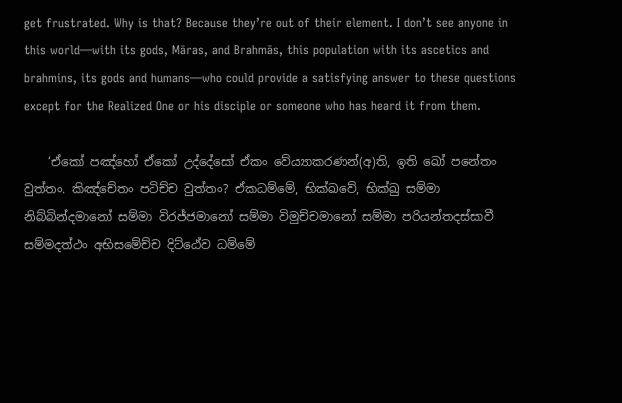get frustrated. Why is that? Because they’re out of their element. I don’t see anyone in this world—with its gods, Māras, and Brahmās, this population with its ascetics and brahmins, its gods and humans—who could provide a satisfying answer to these questions except for the Realized One or his disciple or someone who has heard it from them.

    ‘ඒකෝ පඤ්හෝ ඒකෝ උද්දේසෝ ඒකං වේය්‍යාකරණන්(අ)ති, ඉති ඛෝ පනේතං වුත්තං. කිඤ්චේතං පටිච්ච වුත්තං? ඒකධම්මේ, භික්ඛවේ, භික්ඛු සම්මා නිබ්බින්දමානෝ සම්මා විරජ්ජමානෝ සම්මා විමුච්චමානෝ සම්මා පරියන්තදස්සාවී සම්මදත්ථං අභිසමේච්ච දිට්ඨේව ධම්මේ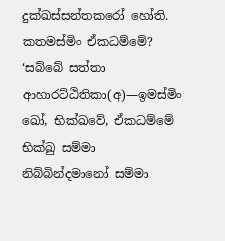දුක්ඛස්සන්තකරෝ හෝති. කතමස්මිං ඒකධම්මේ? ‘සබ්බේ සත්තා ආහාරට්ඨිතිකා(අ)—ඉමස්මිං ඛෝ, භික්ඛවේ, ඒකධම්මේ භික්ඛු සම්මා නිබ්බින්දමානෝ සම්මා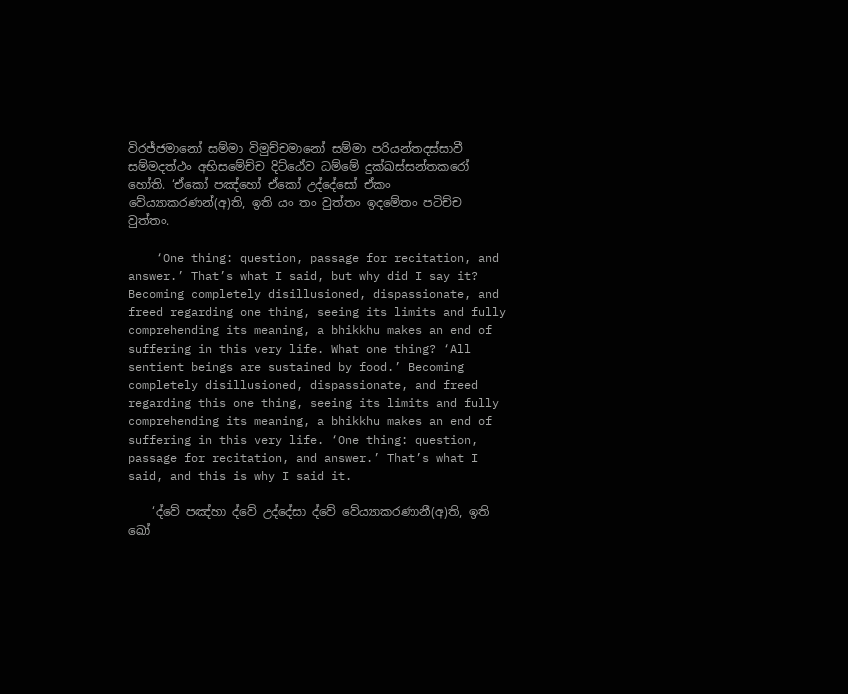විරජ්ජමානෝ සම්මා විමුච්චමානෝ සම්මා පරියන්තදස්සාවී සම්මදත්ථං අභිසමේච්ච දිට්ඨේව ධම්මේ දුක්ඛස්සන්තකරෝ හෝති. ‘ඒකෝ පඤ්හෝ ඒකෝ උද්දේසෝ ඒකං වේය්‍යාකරණන්(අ)ති, ඉති යං තං වුත්තං ඉදමේතං පටිච්ච වුත්තං.

    ‘One thing: question, passage for recitation, and answer.’ That’s what I said, but why did I say it? Becoming completely disillusioned, dispassionate, and freed regarding one thing, seeing its limits and fully comprehending its meaning, a bhikkhu makes an end of suffering in this very life. What one thing? ‘All sentient beings are sustained by food.’ Becoming completely disillusioned, dispassionate, and freed regarding this one thing, seeing its limits and fully comprehending its meaning, a bhikkhu makes an end of suffering in this very life. ‘One thing: question, passage for recitation, and answer.’ That’s what I said, and this is why I said it.

    ‘ද්වේ පඤ්හා ද්වේ උද්දේසා ද්වේ වේය්‍යාකරණානී(අ)ති, ඉති ඛෝ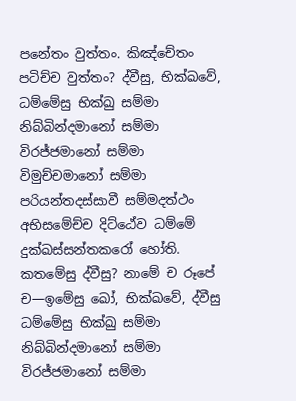පනේතං වුත්තං. කිඤ්චේතං පටිච්ච වුත්තං? ද්වීසු, භික්ඛවේ, ධම්මේසු භික්ඛු සම්මා නිබ්බින්දමානෝ සම්මා විරජ්ජමානෝ සම්මා විමුච්චමානෝ සම්මා පරියන්තදස්සාවී සම්මදත්ථං අභිසමේච්ච දිට්ඨේව ධම්මේ දුක්ඛස්සන්තකරෝ හෝති. කතමේසු ද්වීසු? නාමේ ච රූපේ ච—ඉමේසු ඛෝ, භික්ඛවේ, ද්වීසු ධම්මේසු භික්ඛු සම්මා නිබ්බින්දමානෝ සම්මා විරජ්ජමානෝ සම්මා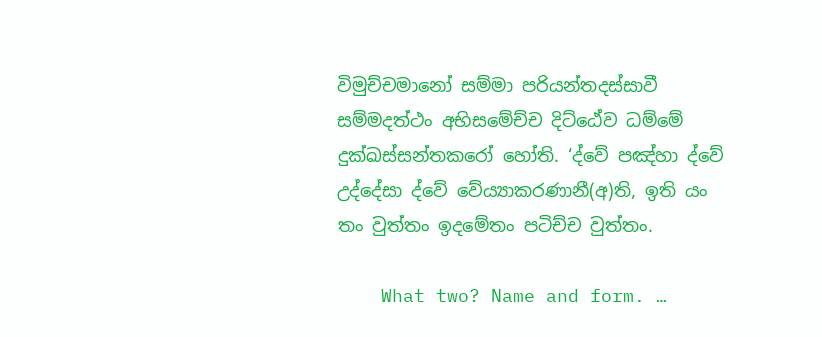විමුච්චමානෝ සම්මා පරියන්තදස්සාවී සම්මදත්ථං අභිසමේච්ච දිට්ඨේව ධම්මේ දුක්ඛස්සන්තකරෝ හෝති. ‘ද්වේ පඤ්හා ද්වේ උද්දේසා ද්වේ වේය්‍යාකරණානී(අ)ති, ඉති යං තං වුත්තං ඉදමේතං පටිච්ච වුත්තං.

    What two? Name and form. …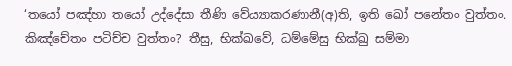‘තයෝ පඤ්හා තයෝ උද්දේසා තීණි වේය්‍යාකරණානී(අ)ති, ඉති ඛෝ පනේතං වුත්තං. කිඤ්චේතං පටිච්ච වුත්තං? තීසු, භික්ඛවේ, ධම්මේසු භික්ඛු සම්මා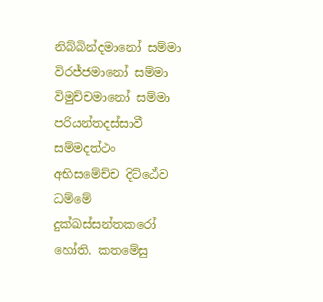නිබ්බින්දමානෝ සම්මා විරජ්ජමානෝ සම්මා විමුච්චමානෝ සම්මා පරියන්තදස්සාවී සම්මදත්ථං අභිසමේච්ච දිට්ඨේව ධම්මේ දුක්ඛස්සන්තකරෝ හෝති. කතමේසු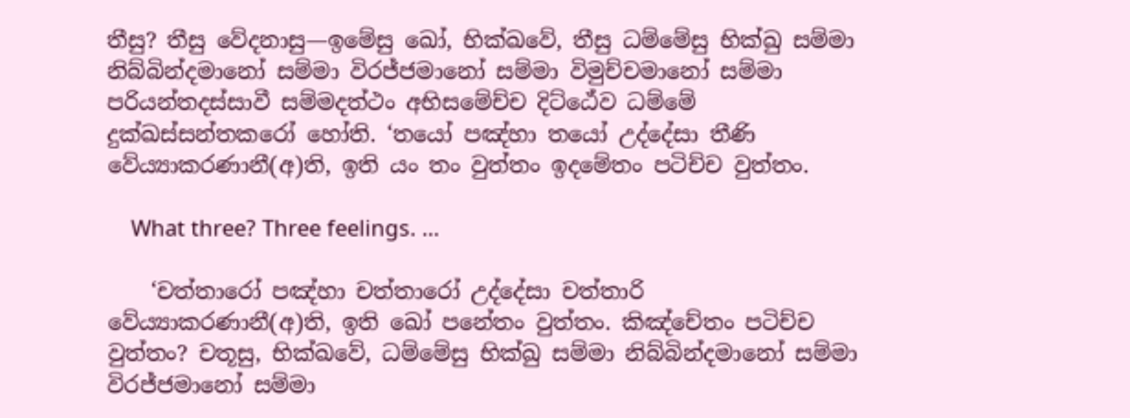තීසු? තීසු වේදනාසු—ඉමේසු ඛෝ, භික්ඛවේ, තීසු ධම්මේසු භික්ඛු සම්මා නිබ්බින්දමානෝ සම්මා විරජ්ජමානෝ සම්මා විමුච්චමානෝ සම්මා පරියන්තදස්සාවී සම්මදත්ථං අභිසමේච්ච දිට්ඨේව ධම්මේ දුක්ඛස්සන්තකරෝ හෝති. ‘තයෝ පඤ්හා තයෝ උද්දේසා තීණි වේය්‍යාකරණානී(අ)ති, ඉති යං තං වුත්තං ඉදමේතං පටිච්ච වුත්තං.

    What three? Three feelings. …

    ‘චත්තාරෝ පඤ්හා චත්තාරෝ උද්දේසා චත්තාරි වේය්‍යාකරණානී(අ)ති, ඉති ඛෝ පනේතං වුත්තං. කිඤ්චේතං පටිච්ච වුත්තං? චතූසු, භික්ඛවේ, ධම්මේසු භික්ඛු සම්මා නිබ්බින්දමානෝ සම්මා විරජ්ජමානෝ සම්මා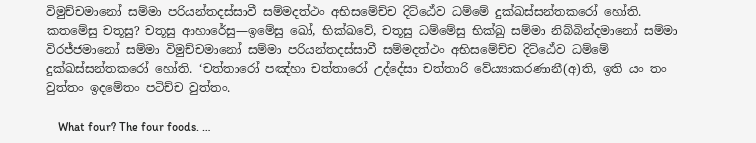විමුච්චමානෝ සම්මා පරියන්තදස්සාවී සම්මදත්ථං අභිසමේච්ච දිට්ඨේව ධම්මේ දුක්ඛස්සන්තකරෝ හෝති. කතමේසු චතූසු? චතූසු ආහාරේසු—ඉමේසු ඛෝ, භික්ඛවේ, චතූසු ධම්මේසු භික්ඛු සම්මා නිබ්බින්දමානෝ සම්මා විරජ්ජමානෝ සම්මා විමුච්චමානෝ සම්මා පරියන්තදස්සාවී සම්මදත්ථං අභිසමේච්ච දිට්ඨේව ධම්මේ දුක්ඛස්සන්තකරෝ හෝති. ‘චත්තාරෝ පඤ්හා චත්තාරෝ උද්දේසා චත්තාරි වේය්‍යාකරණානී(අ)ති, ඉති යං තං වුත්තං ඉදමේතං පටිච්ච වුත්තං.

    What four? The four foods. …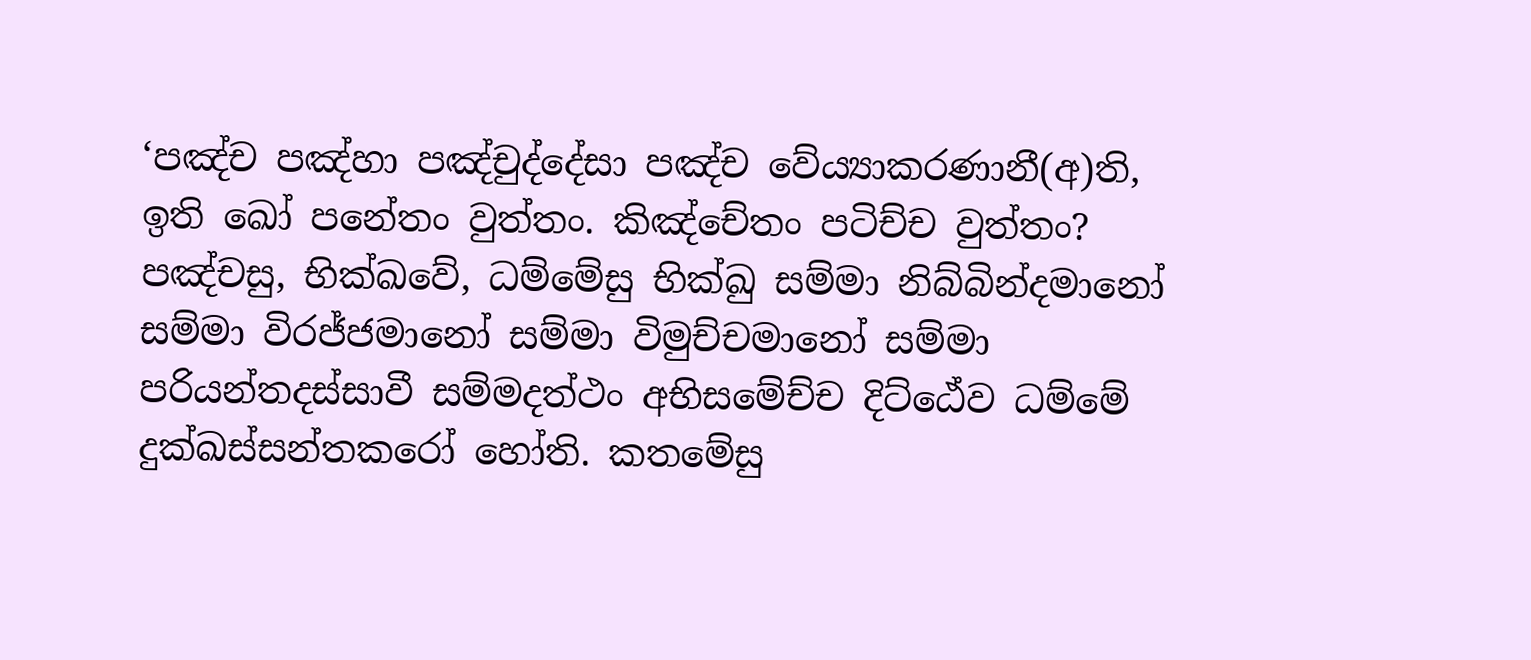‘පඤ්ච පඤ්හා පඤ්චුද්දේසා පඤ්ච වේය්‍යාකරණානී(අ)ති, ඉති ඛෝ පනේතං වුත්තං. කිඤ්චේතං පටිච්ච වුත්තං? පඤ්චසු, භික්ඛවේ, ධම්මේසු භික්ඛු සම්මා නිබ්බින්දමානෝ සම්මා විරජ්ජමානෝ සම්මා විමුච්චමානෝ සම්මා පරියන්තදස්සාවී සම්මදත්ථං අභිසමේච්ච දිට්ඨේව ධම්මේ දුක්ඛස්සන්තකරෝ හෝති. කතමේසු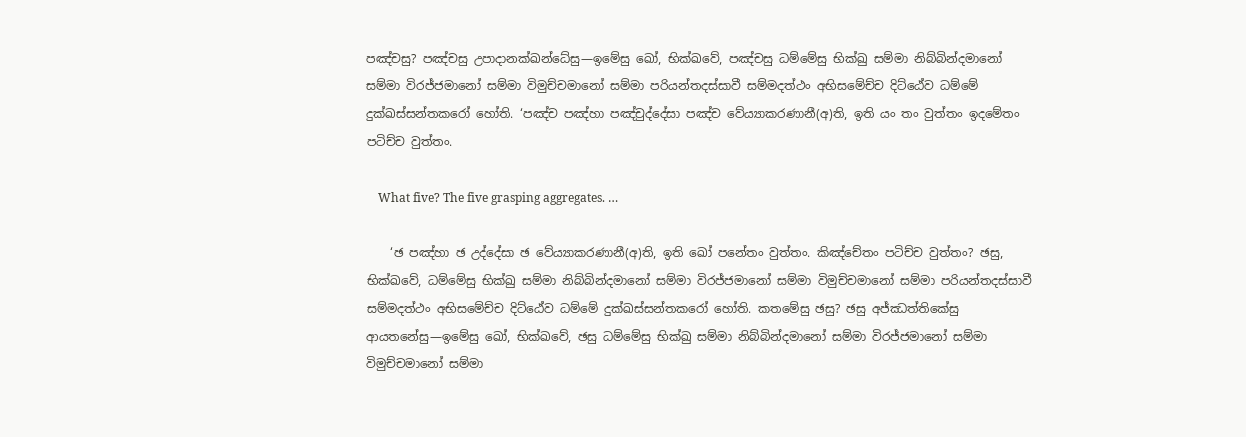පඤ්චසු? පඤ්චසු උපාදානක්ඛන්ධේසු—ඉමේසු ඛෝ, භික්ඛවේ, පඤ්චසු ධම්මේසු භික්ඛු සම්මා නිබ්බින්දමානෝ සම්මා විරජ්ජමානෝ සම්මා විමුච්චමානෝ සම්මා පරියන්තදස්සාවී සම්මදත්ථං අභිසමේච්ච දිට්ඨේව ධම්මේ දුක්ඛස්සන්තකරෝ හෝති. ‘පඤ්ච පඤ්හා පඤ්චුද්දේසා පඤ්ච වේය්‍යාකරණානී(අ)ති, ඉති යං තං වුත්තං ඉදමේතං පටිච්ච වුත්තං.

    What five? The five grasping aggregates. …

    ‘ඡ පඤ්හා ඡ උද්දේසා ඡ වේය්‍යාකරණානී(අ)ති, ඉති ඛෝ පනේතං වුත්තං. කිඤ්චේතං පටිච්ච වුත්තං? ඡසු, භික්ඛවේ, ධම්මේසු භික්ඛු සම්මා නිබ්බින්දමානෝ සම්මා විරජ්ජමානෝ සම්මා විමුච්චමානෝ සම්මා පරියන්තදස්සාවී සම්මදත්ථං අභිසමේච්ච දිට්ඨේව ධම්මේ දුක්ඛස්සන්තකරෝ හෝති. කතමේසු ඡසු? ඡසු අජ්ඣත්තිකේසු ආයතනේසු—ඉමේසු ඛෝ, භික්ඛවේ, ඡසු ධම්මේසු භික්ඛු සම්මා නිබ්බින්දමානෝ සම්මා විරජ්ජමානෝ සම්මා විමුච්චමානෝ සම්මා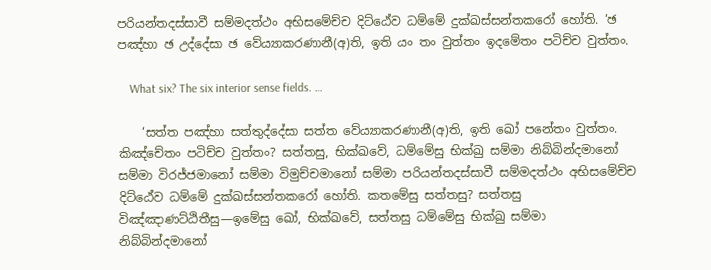පරියන්තදස්සාවී සම්මදත්ථං අභිසමේච්ච දිට්ඨේව ධම්මේ දුක්ඛස්සන්තකරෝ හෝති. ‘ඡ පඤ්හා ඡ උද්දේසා ඡ වේය්‍යාකරණානී(අ)ති, ඉති යං තං වුත්තං ඉදමේතං පටිච්ච වුත්තං.

    What six? The six interior sense fields. …

    ‘සත්ත පඤ්හා සත්තුද්දේසා සත්ත වේය්‍යාකරණානී(අ)ති, ඉති ඛෝ පනේතං වුත්තං. කිඤ්චේතං පටිච්ච වුත්තං? සත්තසු, භික්ඛවේ, ධම්මේසු භික්ඛු සම්මා නිබ්බින්දමානෝ සම්මා විරජ්ජමානෝ සම්මා විමුච්චමානෝ සම්මා පරියන්තදස්සාවී සම්මදත්ථං අභිසමේච්ච දිට්ඨේව ධම්මේ දුක්ඛස්සන්තකරෝ හෝති. කතමේසු සත්තසු? සත්තසු විඤ්ඤාණට්ඨිතීසු—ඉමේසු ඛෝ, භික්ඛවේ, සත්තසු ධම්මේසු භික්ඛු සම්මා නිබ්බින්දමානෝ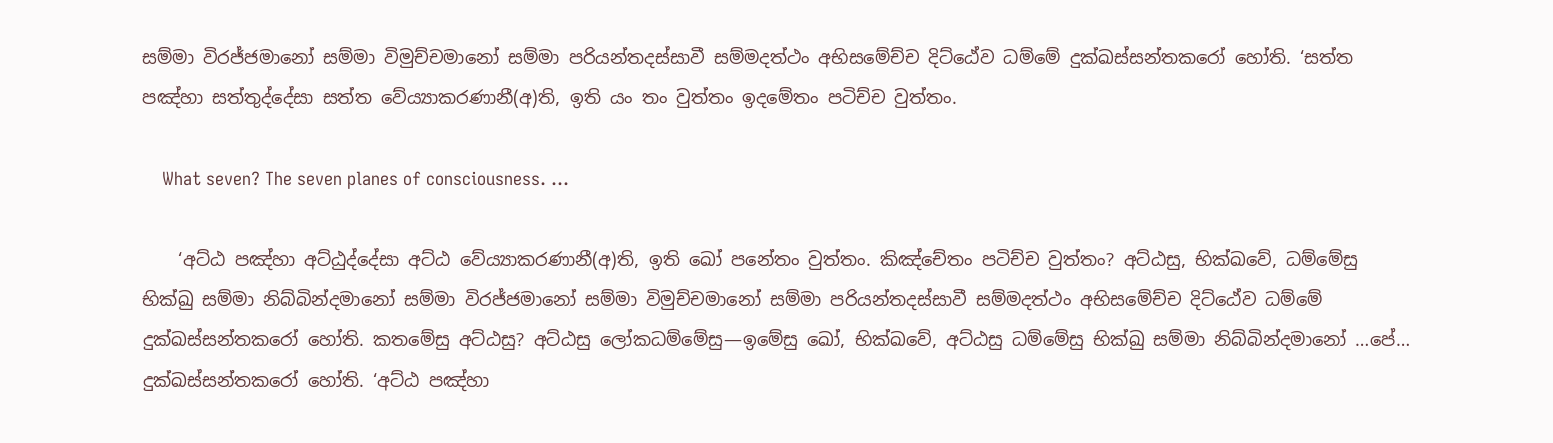සම්මා විරජ්ජමානෝ සම්මා විමුච්චමානෝ සම්මා පරියන්තදස්සාවී සම්මදත්ථං අභිසමේච්ච දිට්ඨේව ධම්මේ දුක්ඛස්සන්තකරෝ හෝති. ‘සත්ත පඤ්හා සත්තුද්දේසා සත්ත වේය්‍යාකරණානී(අ)ති, ඉති යං තං වුත්තං ඉදමේතං පටිච්ච වුත්තං.

    What seven? The seven planes of consciousness. …

    ‘අට්ඨ පඤ්හා අට්ඨුද්දේසා අට්ඨ වේය්‍යාකරණානී(අ)ති, ඉති ඛෝ පනේතං වුත්තං. කිඤ්චේතං පටිච්ච වුත්තං? අට්ඨසු, භික්ඛවේ, ධම්මේසු භික්ඛු සම්මා නිබ්බින්දමානෝ සම්මා විරජ්ජමානෝ සම්මා විමුච්චමානෝ සම්මා පරියන්තදස්සාවී සම්මදත්ථං අභිසමේච්ච දිට්ඨේව ධම්මේ දුක්ඛස්සන්තකරෝ හෝති. කතමේසු අට්ඨසු? අට්ඨසු ලෝකධම්මේසු—ඉමේසු ඛෝ, භික්ඛවේ, අට්ඨසු ධම්මේසු භික්ඛු සම්මා නිබ්බින්දමානෝ …පේ… දුක්ඛස්සන්තකරෝ හෝති. ‘අට්ඨ පඤ්හා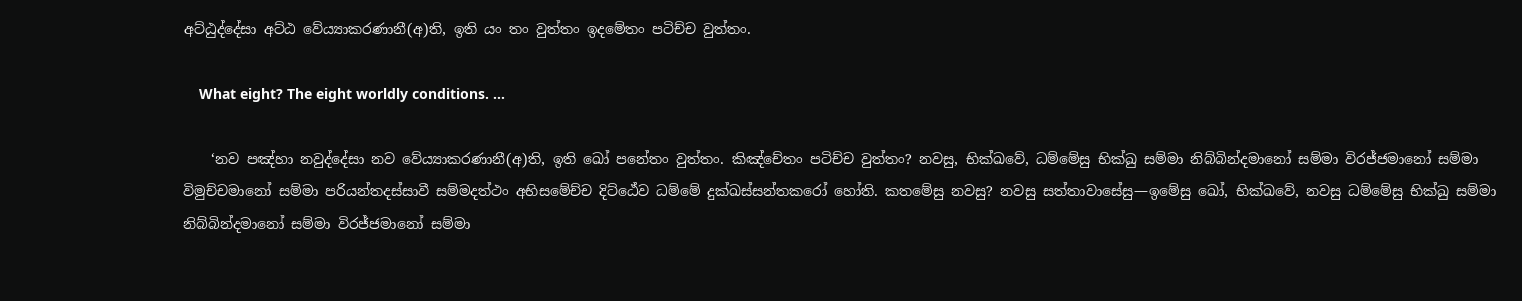අට්ඨුද්දේසා අට්ඨ වේය්‍යාකරණානී(අ)ති, ඉති යං තං වුත්තං ඉදමේතං පටිච්ච වුත්තං.

    What eight? The eight worldly conditions. …

    ‘නව පඤ්හා නවුද්දේසා නව වේය්‍යාකරණානී(අ)ති, ඉති ඛෝ පනේතං වුත්තං. කිඤ්චේතං පටිච්ච වුත්තං? නවසු, භික්ඛවේ, ධම්මේසු භික්ඛු සම්මා නිබ්බින්දමානෝ සම්මා විරජ්ජමානෝ සම්මා විමුච්චමානෝ සම්මා පරියන්තදස්සාවී සම්මදත්ථං අභිසමේච්ච දිට්ඨේව ධම්මේ දුක්ඛස්සන්තකරෝ හෝති. කතමේසු නවසු? නවසු සත්තාවාසේසු—ඉමේසු ඛෝ, භික්ඛවේ, නවසු ධම්මේසු භික්ඛු සම්මා නිබ්බින්දමානෝ සම්මා විරජ්ජමානෝ සම්මා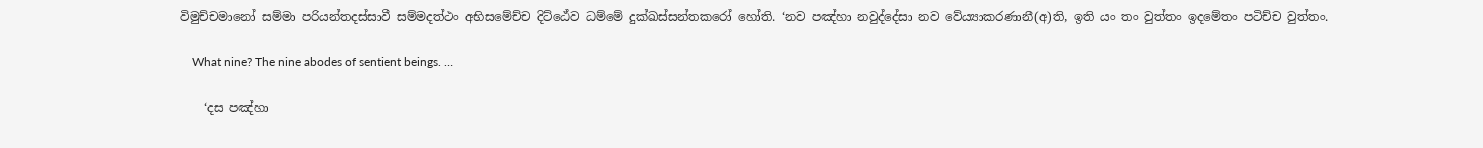විමුච්චමානෝ සම්මා පරියන්තදස්සාවී සම්මදත්ථං අභිසමේච්ච දිට්ඨේව ධම්මේ දුක්ඛස්සන්තකරෝ හෝති. ‘නව පඤ්හා නවුද්දේසා නව වේය්‍යාකරණානී(අ)ති, ඉති යං තං වුත්තං ඉදමේතං පටිච්ච වුත්තං.

    What nine? The nine abodes of sentient beings. …

    ‘දස පඤ්හා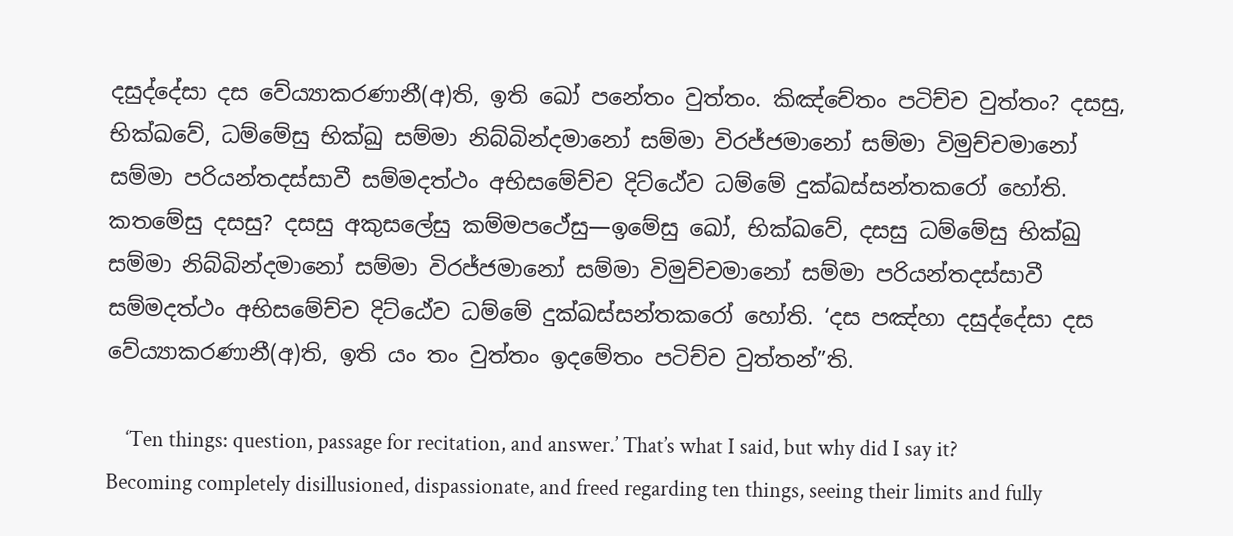දසුද්දේසා දස වේය්‍යාකරණානී(අ)ති, ඉති ඛෝ පනේතං වුත්තං. කිඤ්චේතං පටිච්ච වුත්තං? දසසු, භික්ඛවේ, ධම්මේසු භික්ඛු සම්මා නිබ්බින්දමානෝ සම්මා විරජ්ජමානෝ සම්මා විමුච්චමානෝ සම්මා පරියන්තදස්සාවී සම්මදත්ථං අභිසමේච්ච දිට්ඨේව ධම්මේ දුක්ඛස්සන්තකරෝ හෝති. කතමේසු දසසු? දසසු අකුසලේසු කම්මපථේසු—ඉමේසු ඛෝ, භික්ඛවේ, දසසු ධම්මේසු භික්ඛු සම්මා නිබ්බින්දමානෝ සම්මා විරජ්ජමානෝ සම්මා විමුච්චමානෝ සම්මා පරියන්තදස්සාවී සම්මදත්ථං අභිසමේච්ච දිට්ඨේව ධම්මේ දුක්ඛස්සන්තකරෝ හෝති. ‘දස පඤ්හා දසුද්දේසා දස වේය්‍යාකරණානී(අ)ති, ඉති යං තං වුත්තං ඉදමේතං පටිච්ච වුත්තන්”ති.

    ‘Ten things: question, passage for recitation, and answer.’ That’s what I said, but why did I say it? Becoming completely disillusioned, dispassionate, and freed regarding ten things, seeing their limits and fully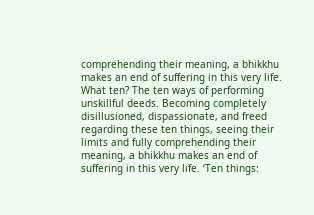comprehending their meaning, a bhikkhu makes an end of suffering in this very life. What ten? The ten ways of performing unskillful deeds. Becoming completely disillusioned, dispassionate, and freed regarding these ten things, seeing their limits and fully comprehending their meaning, a bhikkhu makes an end of suffering in this very life. ‘Ten things: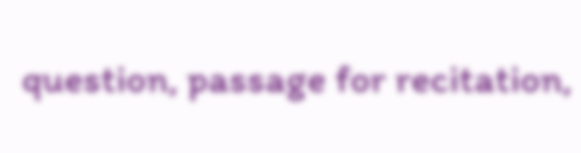question, passage for recitation,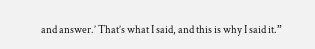and answer.’ That’s what I said, and this is why I said it.”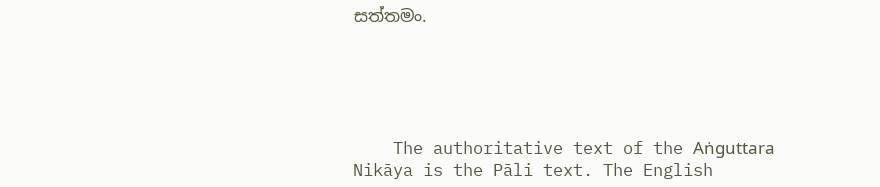සත්තමං.





    The authoritative text of the Aṅguttara Nikāya is the Pāli text. The English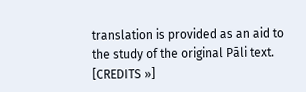translation is provided as an aid to the study of the original Pāli text. [CREDITS »]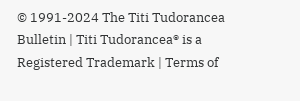© 1991-2024 The Titi Tudorancea Bulletin | Titi Tudorancea® is a Registered Trademark | Terms of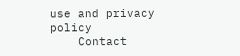use and privacy policy
    Contact